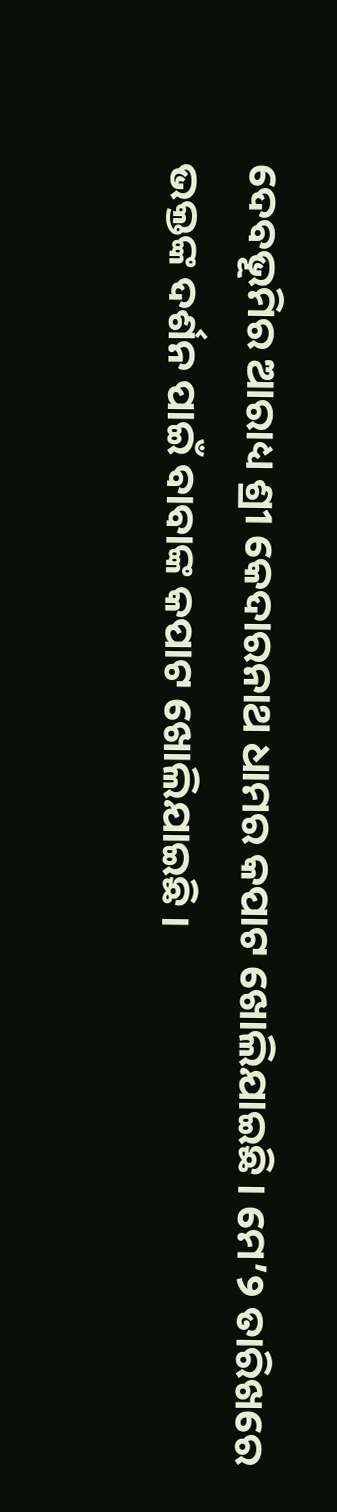ଦେବଭୂମିର ଆରାଧ୍ୟ ଶ୍ରୀ କେଦାରନାଥ ଧାମର କପାଟ ଖୋଲିଯାଇଛି । ମେ’୨ ତାରିଖରେ ଭକ୍ତଙ୍କ ଦର୍ଶନ ପାଇଁ ବାବାଙ୍କ କପାଟ ଖୋଲିଯାଇଛି ।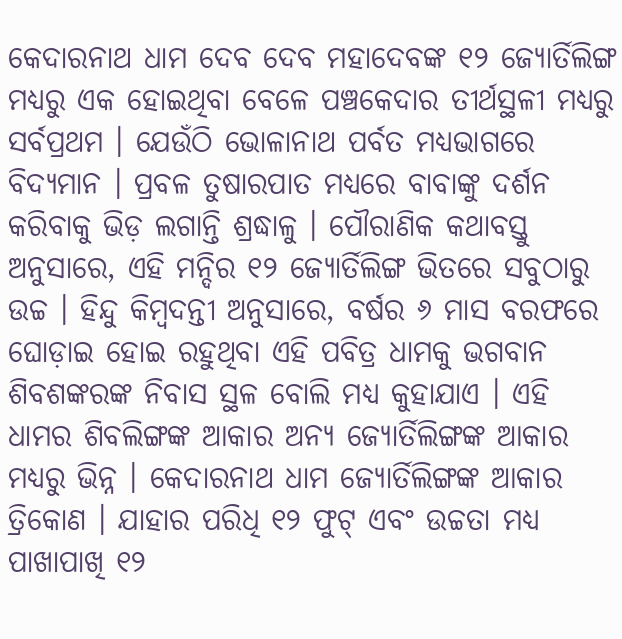କେଦାରନାଥ ଧାମ ଦେବ ଦେବ ମହାଦେବଙ୍କ ୧୨ ଜ୍ୟୋର୍ତିଲିଙ୍ଗ ମଧ୍ୟରୁ ଏକ ହୋଇଥିବା ବେଳେ ପଞ୍ଚକେଦାର ତୀର୍ଥସ୍ଥଳୀ ମଧ୍ୟରୁ ସର୍ବପ୍ରଥମ । ଯେଉଁଠି ଭୋଳାନାଥ ପର୍ବତ ମଧ୍ୟଭାଗରେ ବିଦ୍ୟମାନ । ପ୍ରବଳ ତୁଷାରପାତ ମଧ୍ୟରେ ବାବାଙ୍କୁ ଦର୍ଶନ କରିବାକୁ ଭିଡ଼ ଲଗାନ୍ତି ଶ୍ରଦ୍ଧାଳୁ । ପୌରାଣିକ କଥାବସ୍ତୁ ଅନୁସାରେ, ଏହି ମନ୍ଦିର ୧୨ ଜ୍ୟୋର୍ତିଲିଙ୍ଗ ଭିତରେ ସବୁଠାରୁ ଉଚ୍ଚ । ହିନ୍ଦୁ କିମ୍ବଦନ୍ତୀ ଅନୁସାରେ, ବର୍ଷର ୬ ମାସ ବରଫରେ ଘୋଡ଼ାଇ ହୋଇ ରହୁଥିବା ଏହି ପବିତ୍ର ଧାମକୁ ଭଗବାନ ଶିବଶଙ୍କରଙ୍କ ନିବାସ ସ୍ଥଳ ବୋଲି ମଧ୍ୟ କୁହାଯାଏ । ଏହି ଧାମର ଶିବଲିଙ୍ଗଙ୍କ ଆକାର ଅନ୍ୟ ଜ୍ୟୋର୍ତିଲିଙ୍ଗଙ୍କ ଆକାର ମଧ୍ୟରୁ ଭିନ୍ନ । କେଦାରନାଥ ଧାମ ଜ୍ୟୋର୍ତିଲିଙ୍ଗଙ୍କ ଆକାର ତ୍ରିକୋଣ । ଯାହାର ପରିଧି ୧୨ ଫୁଟ୍ ଏବଂ ଉଚ୍ଚତା ମଧ୍ୟ ପାଖାପାଖି ୧୨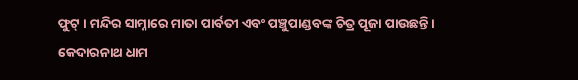ଫୁଟ୍ । ମନ୍ଦିର ସାମ୍ନାରେ ମାତା ପାର୍ବତୀ ଏବଂ ପଞ୍ଚୁପାଣ୍ଡବଙ୍କ ଚିତ୍ର ପୂଜା ପାଉଛନ୍ତି । କେଦାରନାଥ ଧାମ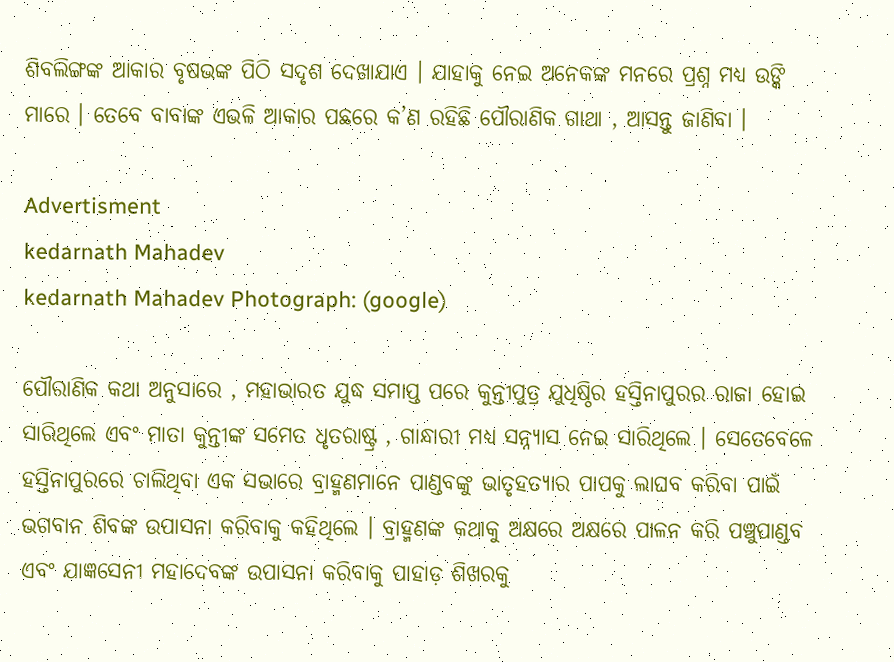ଶିବଲିଙ୍ଗଙ୍କ ଆକାର ବୃଷଭଙ୍କ ପିଠି ସଦୃଶ ଦେଖାଯାଏ । ଯାହାକୁ ନେଇ ଅନେକଙ୍କ ମନରେ ପ୍ରଶ୍ନ ମଧ୍ୟ ଉଙ୍କି ମାରେ । ତେବେ ବାବାଙ୍କ ଏଭଳି ଆକାର ପଛରେ କ’ଣ ରହିଛି ପୌରାଣିକ ଗାଥା , ଆସନ୍ତୁ ଜାଣିବା ।

Advertisment
kedarnath Mahadev
kedarnath Mahadev Photograph: (google)

ପୌରାଣିକ କଥା ଅନୁସାରେ , ମହାଭାରତ ଯୁଦ୍ଧ ସମାପ୍ତ ପରେ କୁନ୍ତୀପୁତ୍ର ଯୁଧିଷ୍ଠିର ହସ୍ତିନାପୁରର ରାଜା ହୋଇ ସାରିଥିଲେ ଏବଂ ମାତା କୁନ୍ତୀଙ୍କ ସମେତ ଧୃତରାଷ୍ଟ୍ର , ଗାନ୍ଧାରୀ ମଧ୍ୟ ସନ୍ନ୍ୟାସ ନେଇ ସାରିଥିଲେ । ସେତେବେଳେ ହସ୍ତିନାପୁରରେ ଚାଲିଥିବା ଏକ ସଭାରେ ବ୍ରାହ୍ମଣମାନେ ପାଣ୍ଡବଙ୍କୁ ଭାତୃହତ୍ୟାର ପାପକୁ ଲାଘବ କରିବା ପାଇଁ ଭଗବାନ ଶିବଙ୍କ ଉପାସନା କରିବାକୁ କହିଥିଲେ । ବ୍ରାହ୍ମଣଙ୍କ କଥାକୁ ଅକ୍ଷରେ ଅକ୍ଷରେ ପାଳନ କରି ପଞ୍ଚୁପାଣ୍ଡବ ଏବଂ ଯାଜ୍ଞସେନୀ ମହାଦେବଙ୍କ ଉପାସନା କରିବାକୁ ପାହାଡ଼ ଶିଖରକୁ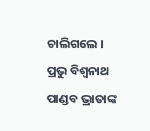ଚାଲିଗଲେ । ପ୍ରଭୁ ବିଶ୍ବନାଥ ପାଣ୍ଡବ ଭ୍ରାତାଙ୍କ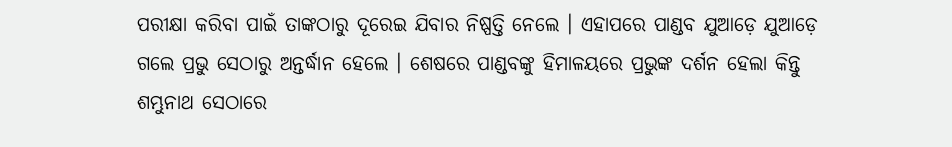ପରୀକ୍ଷା କରିବା ପାଇଁ ତାଙ୍କଠାରୁ ଦୂରେଇ ଯିବାର ନିଷ୍ପତ୍ତି ନେଲେ । ଏହାପରେ ପାଣ୍ଡବ ଯୁଆଡ଼େ ଯୁଆଡ଼େ ଗଲେ ପ୍ରଭୁ ସେଠାରୁ ଅନ୍ତର୍ଦ୍ଧାନ ହେଲେ । ଶେଷରେ ପାଣ୍ଡବଙ୍କୁ ହିମାଳୟରେ ପ୍ରଭୁଙ୍କ ଦର୍ଶନ ହେଲା କିନ୍ତୁ ଶମ୍ଭୁନାଥ ସେଠାରେ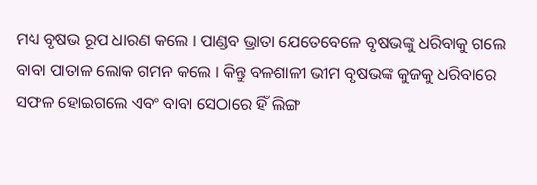ମଧ୍ୟ ବୃଷଭ ରୂପ ଧାରଣ କଲେ । ପାଣ୍ଡବ ଭ୍ରାତା ଯେତେବେଳେ ବୃଷଭଙ୍କୁ ଧରିବାକୁ ଗଲେ ବାବା ପାତାଳ ଲୋକ ଗମନ କଲେ । କିନ୍ତୁ ବଳଶାଳୀ ଭୀମ ବୃଷଭଙ୍କ କୁଜକୁ ଧରିବାରେ ସଫଳ ହୋଇଗଲେ ଏବଂ ବାବା ସେଠାରେ ହିଁ ଲିଙ୍ଗ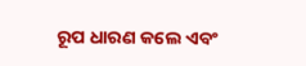ରୂପ ଧାରଣ କଲେ ଏବଂ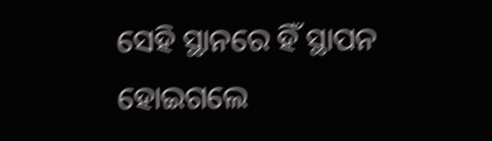ସେହି ସ୍ଥାନରେ ହିଁ ସ୍ଥାପନ ହୋଇଗଲେ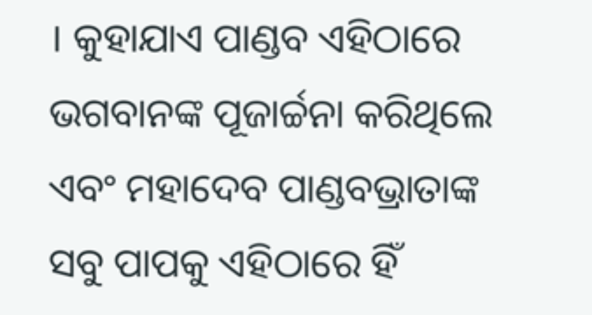। କୁହାଯାଏ ପାଣ୍ଡବ ଏହିଠାରେ ଭଗବାନଙ୍କ ପୂଜାର୍ଚ୍ଚନା କରିଥିଲେ ଏବଂ ମହାଦେବ ପାଣ୍ଡବଭ୍ରାତାଙ୍କ ସବୁ ପାପକୁ ଏହିଠାରେ ହିଁ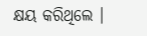କ୍ଷୟ କରିଥିଲେ ।